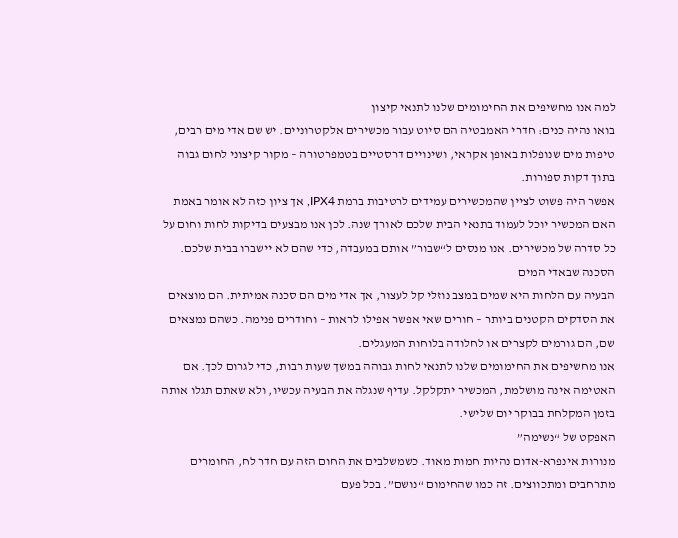למה אנו מחשיפים את החימומים שלנו לתנאי קיצון
בואו נהיה כנים: חדרי האמבטיה הם סיוט עבור מכשירים אלקטרוניים. יש שם אדי מים רבים, טיפות מים שנופלות באופן אקראי, ושינויים דרסטיים בטמפרטורה – מקור קיצוני לחום גבוה בתוך דקות ספורות.
אפשר היה פשוט לציין שהמכשירים עמידים לרטיבות ברמת IPX4, אך ציון כזה לא אומר באמת האם המכשיר יוכל לעמוד בתנאי הבית שלכם לאורך שנה. לכן אנו מבצעים בדיקות לחות וחום על כל סדרה של מכשירים. אנו מנסים ל“שבור” אותם במעבדה, כדי שהם לא יישברו בבית שלכם.
הסכנה שבאדי המים
הבעיה עם הלחות היא שמים במצב נוזלי קל לעצור, אך אדי מים הם סכנה אמיתית. הם מוצאים את הסדקים הקטנים ביותר – חורים שאי אפשר אפילו לראות – וחודרים פנימה. כשהם נמצאים שם, הם גורמים לקצרים או לחלודה בלוחות המעגלים.
אנו מחשיפים את החימומים שלנו לתנאי לחות גבוהה במשך שעות רבות, כדי לגרום לכך. אם האטימה אינה מושלמת, המכשיר יתקלקל. עדיף שנגלה את הבעיה עכשיו, ולא שאתם תגלו אותה בזמן המקלחת בבוקר יום שלישי.
האפקט של “נשימה”
מנורות אינפרא-אדום נהיות חמות מאוד. כשמשלבים את החום הזה עם חדר לח, החומרים מתרחבים ומתכווצים. זה כמו שהחימום “נושם”. בכל פעם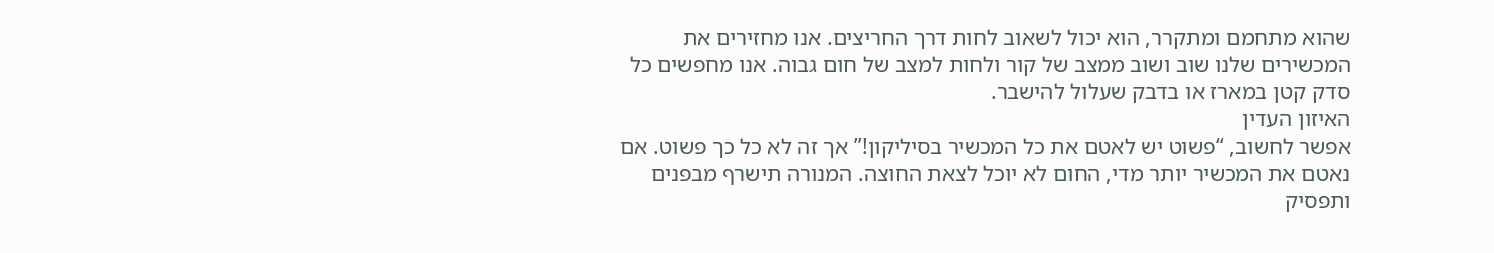שהוא מתחמם ומתקרר, הוא יכול לשאוב לחות דרך החריצים. אנו מחזירים את המכשירים שלנו שוב ושוב ממצב של קור ולחות למצב של חום גבוה. אנו מחפשים כל סדק קטן במארז או בדבק שעלול להישבר.
האיזון העדין
אפשר לחשוב, “פשוט יש לאטם את כל המכשיר בסיליקון!” אך זה לא כל כך פשוט. אם נאטם את המכשיר יותר מדי, החום לא יוכל לצאת החוצה. המנורה תישרף מבפנים ותפסיק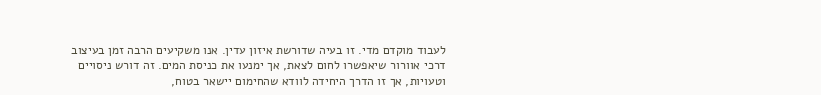לעבוד מוקדם מדי. זו בעיה שדורשת איזון עדין. אנו משקיעים הרבה זמן בעיצוב דרכי אוורור שיאפשרו לחום לצאת, אך ימנעו את כניסת המים. זה דורש ניסויים וטעויות, אך זו הדרך היחידה לוודא שהחימום יישאר בטוח,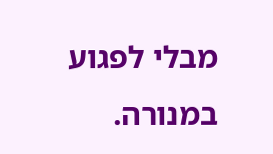מבלי לפגוע במנורה.